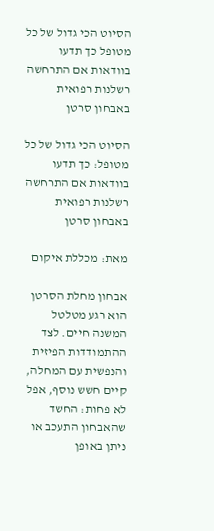הסיוט הכי גדול של כל מטופל כך תדעו בוודאות אם התרחשה רשלנות רפואית באבחון סרטן

הסיוט הכי גדול של כל מטופל: כך תדעו בוודאות אם התרחשה רשלנות רפואית באבחון סרטן

מאת: מכללת איקום

אבחון מחלת הסרטן הוא רגע מטלטל המשנה חיים. לצד ההתמודדות הפיזית והנפשית עם המחלה, קיים חשש נוסף, אפל לא פחות: החשד שהאבחון התעכב או ניתן באופן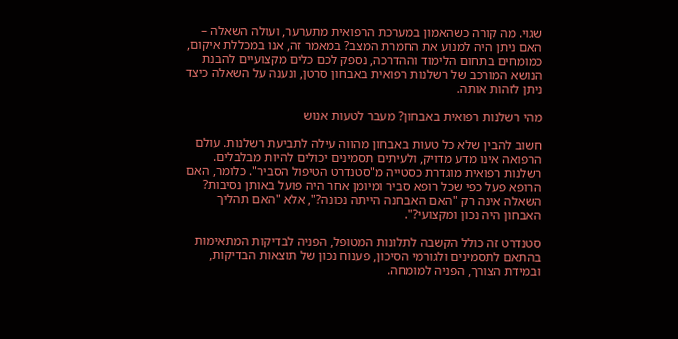שגוי. מה קורה כשהאמון במערכת הרפואית מתערער, ועולה השאלה – האם ניתן היה למנוע את החמרת המצב? במאמר זה, אנו במכללת איקום, כמומחים בתחום הלימוד וההדרכה, נספק לכם כלים מקצועיים להבנת הנושא המורכב של רשלנות רפואית באבחון סרטן, ונענה על השאלה כיצד ניתן לזהות אותה.

מהי רשלנות רפואית באבחון? מעבר לטעות אנוש

חשוב להבין שלא כל טעות באבחון מהווה עילה לתביעת רשלנות. עולם הרפואה אינו מדע מדויק, ולעיתים תסמינים יכולים להיות מבלבלים. רשלנות רפואית מוגדרת כסטייה מ"סטנדרט הטיפול הסביר". כלומר, האם הרופא פעל כפי שכל רופא סביר ומיומן אחר היה פועל באותן נסיבות? השאלה אינה רק "האם האבחנה הייתה נכונה?", אלא "האם תהליך האבחון היה נכון ומקצועי?".

סטנדרט זה כולל הקשבה לתלונות המטופל, הפניה לבדיקות המתאימות בהתאם לתסמינים ולגורמי הסיכון, פענוח נכון של תוצאות הבדיקות, ובמידת הצורך, הפניה למומחה.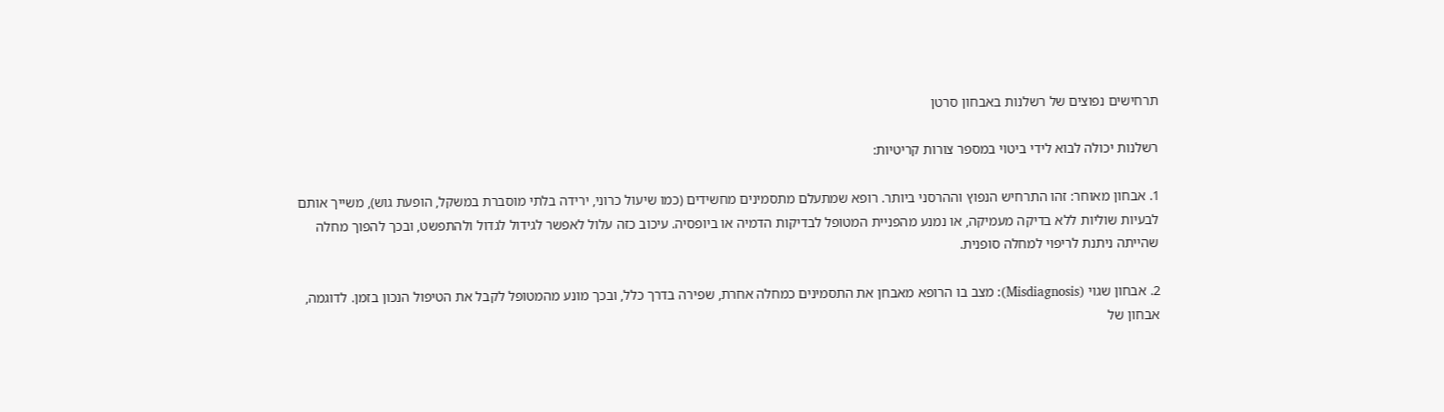תרחישים נפוצים של רשלנות באבחון סרטן

רשלנות יכולה לבוא לידי ביטוי במספר צורות קריטיות:

1. אבחון מאוחר: זהו התרחיש הנפוץ וההרסני ביותר. רופא שמתעלם מתסמינים מחשידים (כמו שיעול כרוני, ירידה בלתי מוסברת במשקל, הופעת גוש), משייך אותם לבעיות שוליות ללא בדיקה מעמיקה, או נמנע מהפניית המטופל לבדיקות הדמיה או ביופסיה. עיכוב כזה עלול לאפשר לגידול לגדול ולהתפשט, ובכך להפוך מחלה שהייתה ניתנת לריפוי למחלה סופנית.

2. אבחון שגוי (Misdiagnosis): מצב בו הרופא מאבחן את התסמינים כמחלה אחרת, שפירה בדרך כלל, ובכך מונע מהמטופל לקבל את הטיפול הנכון בזמן. לדוגמה, אבחון של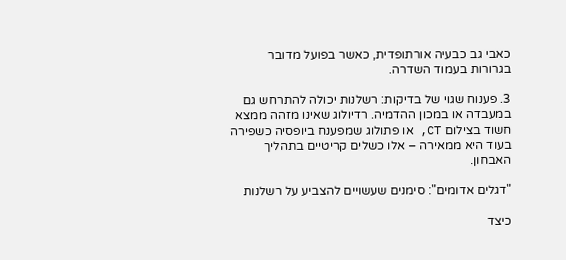כאבי גב כבעיה אורתופדית, כאשר בפועל מדובר בגרורות בעמוד השדרה.

3. פענוח שגוי של בדיקות: רשלנות יכולה להתרחש גם במעבדה או במכון ההדמיה. רדיולוג שאינו מזהה ממצא חשוד בצילום CT, או פתולוג שמפענח ביופסיה כשפירה בעוד היא ממאירה – אלו כשלים קריטיים בתהליך האבחון.

"דגלים אדומים": סימנים שעשויים להצביע על רשלנות

כיצד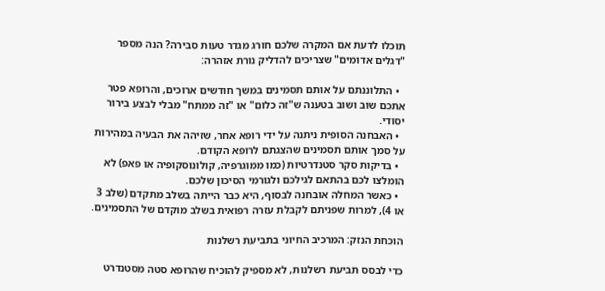תוכלו לדעת אם המקרה שלכם חורג מגדר טעות סבירה? הנה מספר "דגלים אדומים" שצריכים להדליק נורת אזהרה:

  • התלוננתם על אותם תסמינים במשך חודשים ארוכים, והרופא פטר אתכם שוב ושוב בטענה ש"זה כלום" או "זה ממתח" מבלי לבצע בירור יסודי.
  • האבחנה הסופית ניתנה על ידי רופא אחר, שזיהה את הבעיה במהירות על סמך אותם תסמינים שהצגתם לרופא הקודם.
  • בדיקות סקר סטנדרטיות (כמו ממוגרפיה, קולונוסקופיה או פאפ) לא הומלצו לכם בהתאם לגילכם ולגורמי הסיכון שלכם.
  • כאשר המחלה אובחנה לבסוף, היא כבר הייתה בשלב מתקדם (שלב 3 או 4), למרות שפניתם לקבלת עזרה רפואית בשלב מוקדם של התסמינים.

הוכחת הנזק: המרכיב החיוני בתביעת רשלנות

כדי לבסס תביעת רשלנות, לא מספיק להוכיח שהרופא סטה מסטנדרט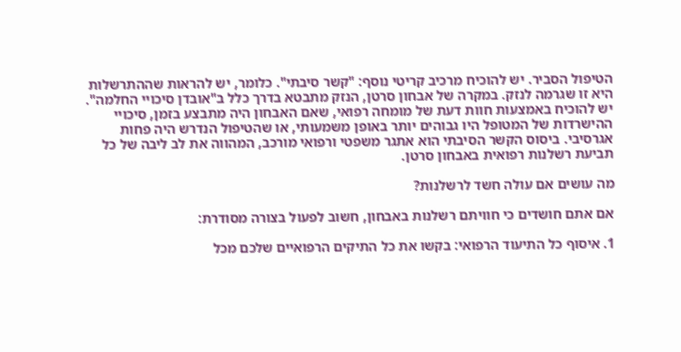הטיפול הסביר. יש להוכיח מרכיב קריטי נוסף: "קשר סיבתי". כלומר, יש להראות שההתרשלות היא זו שגרמה לנזק. במקרה של אבחון סרטן, הנזק מתבטא בדרך כלל ב"אובדן סיכויי החלמה". יש להוכיח באמצעות חוות דעת של מומחה רפואי, שאם האבחון היה מתבצע בזמן, סיכויי ההישרדות של המטופל היו גבוהים יותר באופן משמעותי, או שהטיפול הנדרש היה פחות אגרסיבי. ביסוס הקשר הסיבתי הוא אתגר משפטי ורפואי מורכב, המהווה את לב ליבה של כל תביעת רשלנות רפואית באבחון סרטן.

מה עושים אם עולה חשד לרשלנות?

אם אתם חושדים כי חוויתם רשלנות באבחון, חשוב לפעול בצורה מסודרת:

1. איסוף כל התיעוד הרפואי: בקשו את כל התיקים הרפואיים שלכם מכל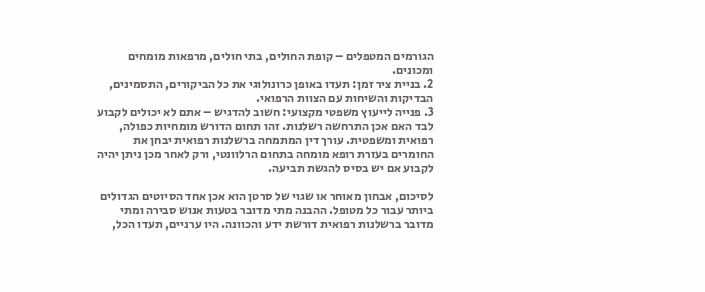הגורמים המטפלים – קופת החולים, בתי חולים, מרפאות מומחים ומכונים.
2. בניית ציר זמן: תעדו באופן כרונולוגי את כל הביקורים, התסמינים, הבדיקות והשיחות עם הצוות הרפואי.
3. פנייה לייעוץ משפטי מקצועי: חשוב להדגיש – אתם לא יכולים לקבוע לבד האם אכן התרחשה רשלנות. זהו תחום הדורש מומחיות כפולה, רפואית ומשפטית. עורך דין המתמחה ברשלנות רפואית יבחן את החומרים בעזרת רופא מומחה בתחום הרלוונטי, ורק לאחר מכן ניתן יהיה לקבוע אם יש בסיס להגשת תביעה.

לסיכום, אבחון מאוחר או שגוי של סרטן הוא אכן אחד הסיוטים הגדולים ביותר עבור כל מטופל. ההבנה מתי מדובר בטעות אנוש סבירה ומתי מדובר ברשלנות רפואית דורשת ידע והכוונה. היו ערניים, תעדו הכל,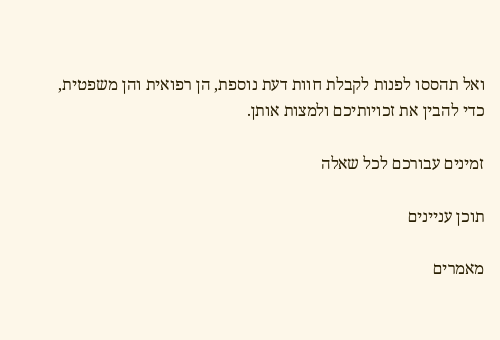ואל תהססו לפנות לקבלת חוות דעת נוספת, הן רפואית והן משפטית, כדי להבין את זכויותיכם ולמצות אותן.

זמינים עבורכם לכל שאלה

תוכן עניינים

מאמרים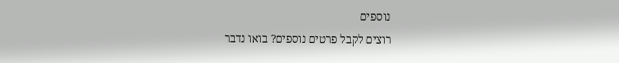נוספים
רוצים לקבל פרטים נוספים? בואו נדבר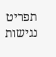תפריט נגישות